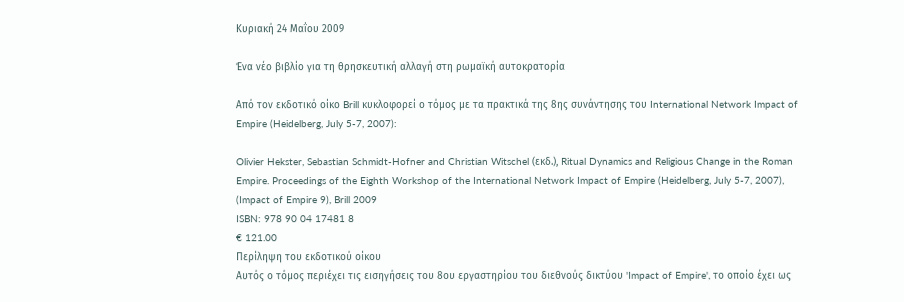Κυριακή 24 Μαΐου 2009

Ένα νέο βιβλίο για τη θρησκευτική αλλαγή στη ρωμαϊκή αυτοκρατορία

Από τον εκδοτικό οίκο Brill κυκλοφορεί ο τόμος με τα πρακτικά της 8ης συνάντησης του International Network Impact of Empire (Heidelberg, July 5-7, 2007):

Olivier Hekster, Sebastian Schmidt-Hofner and Christian Witschel (εκδ.), Ritual Dynamics and Religious Change in the Roman Empire. Proceedings of the Eighth Workshop of the International Network Impact of Empire (Heidelberg, July 5-7, 2007), (Impact of Empire 9), Brill 2009
ISBN: 978 90 04 17481 8
€ 121.00
Περίληψη του εκδοτικού οίκου
Aυτός ο τόμος περιέχει τις εισηγήσεις του 8ου εργαστηρίου του διεθνούς δικτύου 'Impact of Empire', το οποίο έχει ως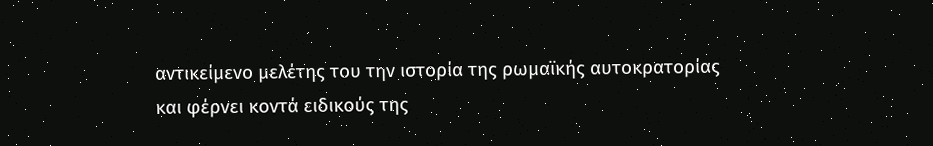αντικείμενο μελέτης του την ιστορία της ρωμαϊκής αυτοκρατορίας και φέρνει κοντά ειδικούς της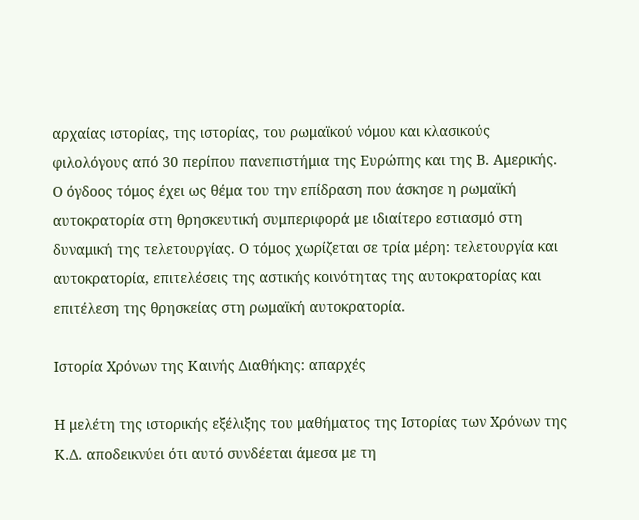αρχαίας ιστορίας, της ιστορίας, του ρωμαϊκού νόμου και κλασικούς φιλολόγους από 30 περίπου πανεπιστήμια της Ευρώπης και της Β. Αμερικής. Ο όγδοος τόμος έχει ως θέμα του την επίδραση που άσκησε η ρωμαϊκή αυτοκρατορία στη θρησκευτική συμπεριφορά με ιδιαίτερο εστιασμό στη δυναμική της τελετουργίας. Ο τόμος χωρίζεται σε τρία μέρη: τελετουργία και αυτοκρατορία, επιτελέσεις της αστικής κοινότητας της αυτοκρατορίας και επιτέλεση της θρησκείας στη ρωμαϊκή αυτοκρατορία.

Ιστορία Χρόνων της Καινής Διαθήκης: απαρχές

Η μελέτη της ιστορικής εξέλιξης του μαθήματος της Ιστορίας των Χρόνων της Κ.Δ. αποδεικνύει ότι αυτό συνδέεται άμεσα με τη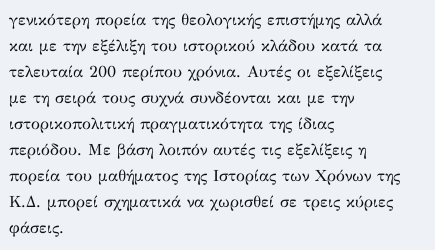γενικότερη πορεία της θεολογικής επιστήμης αλλά και με την εξέλιξη του ιστορικού κλάδου κατά τα τελευταία 200 περίπου χρόνια. Αυτές οι εξελίξεις με τη σειρά τους συχνά συνδέονται και με την ιστορικοπολιτική πραγματικότητα της ίδιας περιόδου. Με βάση λοιπόν αυτές τις εξελίξεις η πορεία του μαθήματος της Ιστορίας των Χρόνων της Κ.Δ. μπορεί σχηματικά να χωρισθεί σε τρεις κύριες φάσεις.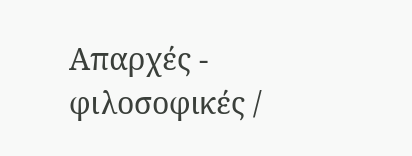Απαρχές - φιλοσοφικές /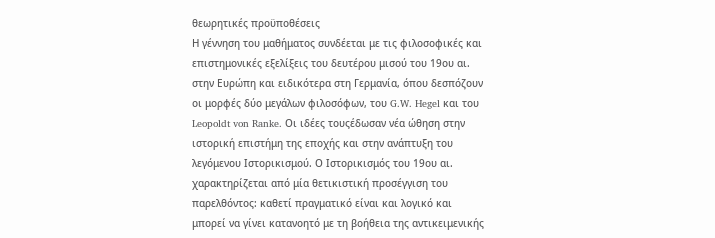θεωρητικές προϋποθέσεις
Η γέννηση του μαθήματος συνδέεται με τις φιλοσοφικές και επιστημονικές εξελίξεις του δευτέρου μισού του 19ου αι. στην Ευρώπη και ειδικότερα στη Γερμανία, όπου δεσπόζουν οι μορφές δύο μεγάλων φιλοσόφων, του G.W. Hegel και του Leopoldt von Ranke. Οι ιδέες τουςέδωσαν νέα ώθηση στην ιστορική επιστήμη της εποχής και στην ανάπτυξη του λεγόμενου Ιστορικισμού. Ο Ιστορικισμός του 19ου αι. χαρακτηρίζεται από μία θετικιστική προσέγγιση του παρελθόντος: καθετί πραγματικό είναι και λογικό και μπορεί να γίνει κατανοητό με τη βοήθεια της αντικειμενικής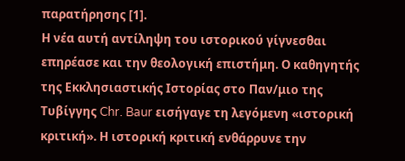παρατήρησης [1].
Η νέα αυτή αντίληψη του ιστορικού γίγνεσθαι επηρέασε και την θεολογική επιστήμη. Ο καθηγητής της Εκκλησιαστικής Ιστορίας στο Παν/μιο της Τυβίγγης Chr. Baur εισήγαγε τη λεγόμενη «ιστορική κριτική». Η ιστορική κριτική ενθάρρυνε την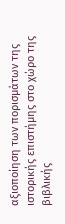αξιοποίηση των πορισμάτων της ιστορικής επιστήμης στο χώρο της βιβλικής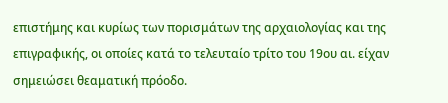επιστήμης και κυρίως των πορισμάτων της αρχαιολογίας και της επιγραφικής, οι οποίες κατά το τελευταίο τρίτο του 19ου αι. είχαν σημειώσει θεαματική πρόοδο.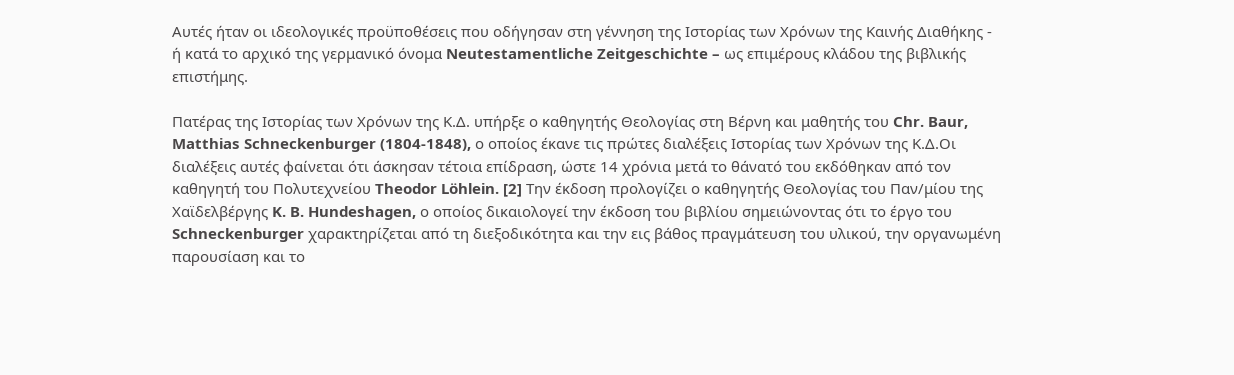Αυτές ήταν οι ιδεολογικές προϋποθέσεις που οδήγησαν στη γέννηση της Ιστορίας των Χρόνων της Καινής Διαθήκης - ή κατά το αρχικό της γερμανικό όνομα Neutestamentliche Zeitgeschichte – ως επιμέρους κλάδου της βιβλικής επιστήμης.

Πατέρας της Ιστορίας των Χρόνων της Κ.Δ. υπήρξε ο καθηγητής Θεολογίας στη Βέρνη και μαθητής του Chr. Baur, Matthias Schneckenburger (1804-1848), ο οποίος έκανε τις πρώτες διαλέξεις Ιστορίας των Χρόνων της Κ.Δ.Οι διαλέξεις αυτές φαίνεται ότι άσκησαν τέτοια επίδραση, ώστε 14 χρόνια μετά το θάνατό του εκδόθηκαν από τον καθηγητή του Πολυτεχνείου Theodor Löhlein. [2] Την έκδοση προλογίζει ο καθηγητής Θεολογίας του Παν/μίου της Χαϊδελβέργης K. B. Hundeshagen, ο οποίος δικαιολογεί την έκδοση του βιβλίου σημειώνοντας ότι το έργο του Schneckenburger χαρακτηρίζεται από τη διεξοδικότητα και την εις βάθος πραγμάτευση του υλικού, την οργανωμένη παρουσίαση και το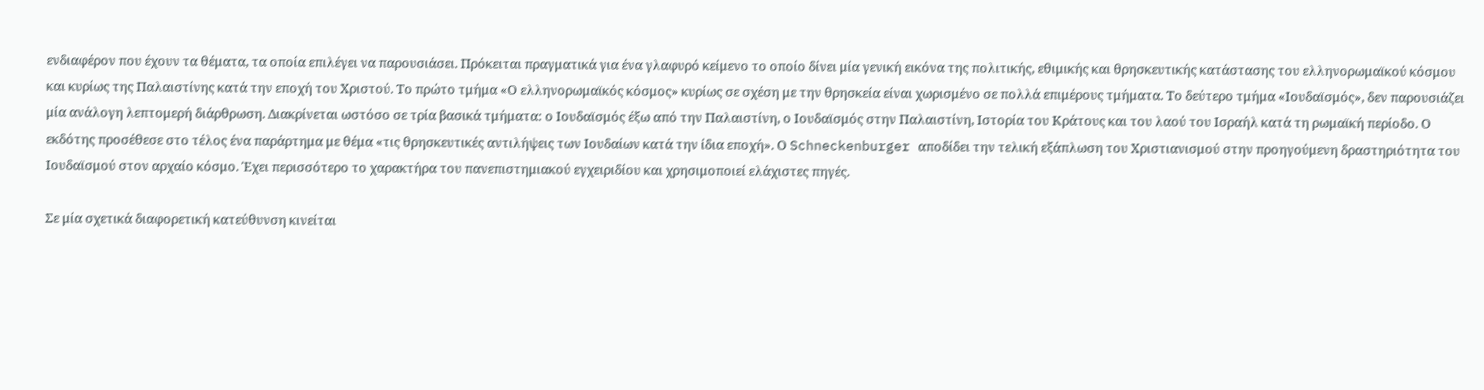ενδιαφέρον που έχουν τα θέματα, τα οποία επιλέγει να παρουσιάσει. Πρόκειται πραγματικά για ένα γλαφυρό κείμενο το οποίο δίνει μία γενική εικόνα της πολιτικής, εθιμικής και θρησκευτικής κατάστασης του ελληνορωμαϊκού κόσμου και κυρίως της Παλαιστίνης κατά την εποχή του Χριστού. Το πρώτο τμήμα «Ο ελληνορωμαϊκός κόσμος» κυρίως σε σχέση με την θρησκεία είναι χωρισμένο σε πολλά επιμέρους τμήματα. Το δεύτερο τμήμα «Ιουδαϊσμός», δεν παρουσιάζει μία ανάλογη λεπτομερή διάρθρωση. Διακρίνεται ωστόσο σε τρία βασικά τμήματα: ο Ιουδαϊσμός έξω από την Παλαιστίνη, ο Ιουδαϊσμός στην Παλαιστίνη, Ιστορία του Κράτους και του λαού του Ισραήλ κατά τη ρωμαϊκή περίοδο. Ο εκδότης προσέθεσε στο τέλος ένα παράρτημα με θέμα «τις θρησκευτικές αντιλήψεις των Ιουδαίων κατά την ίδια εποχή». Ο Schneckenburger αποδίδει την τελική εξάπλωση του Χριστιανισμού στην προηγούμενη δραστηριότητα του Ιουδαϊσμού στον αρχαίο κόσμο. Έχει περισσότερο το χαρακτήρα του πανεπιστημιακού εγχειριδίου και χρησιμοποιεί ελάχιστες πηγές.

Σε μία σχετικά διαφορετική κατεύθυνση κινείται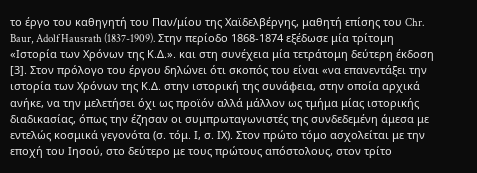το έργο του καθηγητή του Παν/μίου της Χαϊδελβέργης, μαθητή επίσης του Chr. Baur, Adolf Hausrath (1837-1909). Στην περίοδο 1868-1874 εξέδωσε μία τρίτομη «Ιστορία των Χρόνων της Κ.Δ.». και στη συνέχεια μία τετράτομη δεύτερη έκδοση [3]. Στον πρόλογο του έργου δηλώνει ότι σκοπός του είναι «να επανεντάξει την ιστορία των Χρόνων της Κ.Δ. στην ιστορική της συνάφεια, στην οποία αρχικά ανήκε, να την μελετήσει όχι ως προϊόν αλλά μάλλον ως τμήμα μίας ιστορικής διαδικασίας, όπως την έζησαν οι συμπρωταγωνιστές της συνδεδεμένη άμεσα με εντελώς κοσμικά γεγονότα (σ. τόμ. Ι, σ. ΙΧ). Στον πρώτο τόμο ασχολείται με την εποχή του Ιησού, στο δεύτερο με τους πρώτους απόστολους, στον τρίτο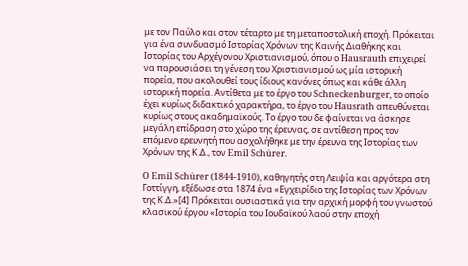με τον Παύλο και στον τέταρτο με τη μεταποστολική εποχή. Πρόκειται για ένα συνδυασμό Ιστορίας Χρόνων της Καινής Διαθήκης και Ιστορίας του Αρχέγονου Χριστιανισμού, όπου ο Hausrauth επιχειρεί να παρουσιάσει τη γένεση του Χριστιανισμού ως μία ιστορική πορεία, που ακολουθεί τους ίδιους κανόνες όπως και κάθε άλλη ιστορική πορεία. Αντίθετα με το έργο του Schneckenburger, το οποίο έχει κυρίως διδακτικό χαρακτήρα, το έργο του Hausrath απευθύνεται κυρίως στους ακαδημαϊκούς. Το έργο του δε φαίνεται να άσκησε μεγάλη επίδραση στο χώρο της έρευνας, σε αντίθεση προς τον επόμενο ερευνητή που ασχολήθηκε με την έρευνα της Ιστορίας των Χρόνων της Κ.Δ., τον Emil Schürer.

O Emil Schürer (1844-1910), καθηγητής στη Λειψία και αργότερα στη Γοττίγγη, εξέδωσε στα 1874 ένα «Εγχειρίδιο της Ιστορίας των Χρόνων της Κ.Δ.»[4] Πρόκειται ουσιαστικά για την αρχική μορφή του γνωστού κλασικού έργου «Ιστορία του Ιουδαϊκού λαού στην εποχή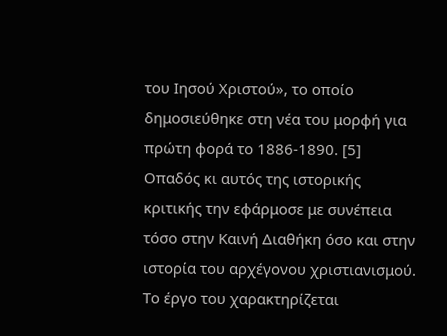του Ιησού Χριστού», το οποίο δημοσιεύθηκε στη νέα του μορφή για πρώτη φορά το 1886-1890. [5]
Οπαδός κι αυτός της ιστορικής κριτικής την εφάρμοσε με συνέπεια τόσο στην Καινή Διαθήκη όσο και στην ιστορία του αρχέγονου χριστιανισμού. Το έργο του χαρακτηρίζεται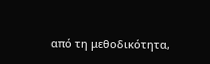από τη μεθοδικότητα,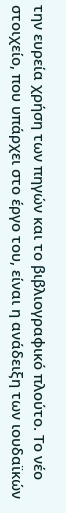την ευρεία χρήση των πηγών και το βιβλιογραφικό πλούτο. Το νέο στοιχείο, που υπάρχει στο έργο του, είναι η ανάδειξη των ιουδαϊκών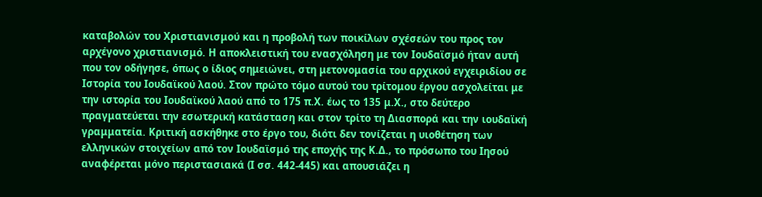καταβολών του Χριστιανισμού και η προβολή των ποικίλων σχέσεών του προς τον αρχέγονο χριστιανισμό. Η αποκλειστική του ενασχόληση με τον Ιουδαϊσμό ήταν αυτή που τον οδήγησε, όπως ο ίδιος σημειώνει, στη μετονομασία του αρχικού εγχειριδίου σε Ιστορία του Ιουδαϊκού λαού. Στον πρώτο τόμο αυτού του τρίτομου έργου ασχολείται με την ιστορία του Ιουδαϊκού λαού από το 175 π.Χ. έως το 135 μ.Χ., στο δεύτερο πραγματεύεται την εσωτερική κατάσταση και στον τρίτο τη Διασπορά και την ιουδαϊκή γραμματεία. Κριτική ασκήθηκε στο έργο του, διότι δεν τονίζεται η υιοθέτηση των ελληνικών στοιχείων από τον Ιουδαϊσμό της εποχής της Κ.Δ., το πρόσωπο του Ιησού αναφέρεται μόνο περιστασιακά (Ι σσ. 442-445) και απουσιάζει η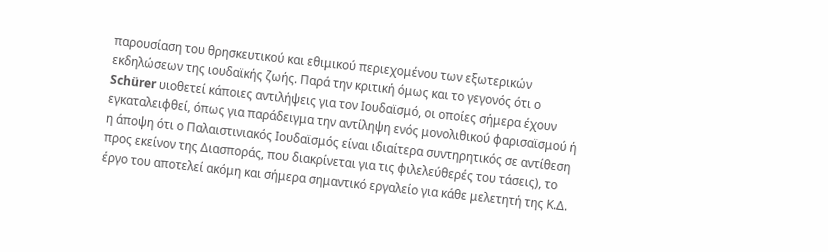παρουσίαση του θρησκευτικού και εθιμικού περιεχομένου των εξωτερικών εκδηλώσεων της ιουδαϊκής ζωής. Παρά την κριτική όμως και το γεγονός ότι ο Schürer υιοθετεί κάποιες αντιλήψεις για τον Ιουδαϊσμό, οι οποίες σήμερα έχουν εγκαταλειφθεί, όπως για παράδειγμα την αντίληψη ενός μονολιθικού φαρισαϊσμού ή η άποψη ότι ο Παλαιστινιακός Ιουδαϊσμός είναι ιδιαίτερα συντηρητικός σε αντίθεση προς εκείνον της Διασποράς, που διακρίνεται για τις φιλελεύθερές του τάσεις), το έργο του αποτελεί ακόμη και σήμερα σημαντικό εργαλείο για κάθε μελετητή της Κ.Δ.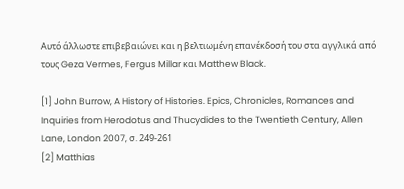Αυτό άλλωστε επιβεβαιώνει και η βελτιωμένη επανέκδοσή του στα αγγλικά από τους Geza Vermes, Fergus Millar και Matthew Black.

[1] John Burrow, A History of Histories. Epics, Chronicles, Romances and Inquiries from Herodotus and Thucydides to the Twentieth Century, Allen Lane, London 2007, σ. 249-261
[2] Matthias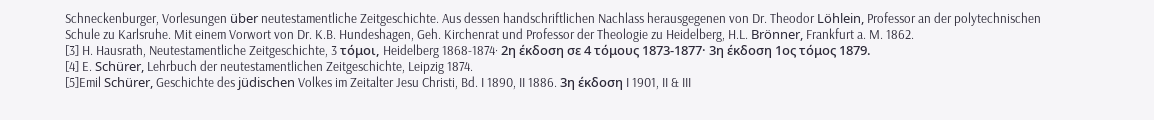Schneckenburger, Vorlesungen über neutestamentliche Zeitgeschichte. Aus dessen handschriftlichen Nachlass herausgegenen von Dr. Theodor Löhlein, Professor an der polytechnischen Schule zu Karlsruhe. Mit einem Vorwort von Dr. K.B. Hundeshagen, Geh. Kirchenrat und Professor der Theologie zu Heidelberg, H.L. Brönner, Frankfurt a. M. 1862.
[3] H. Hausrath, Neutestamentliche Zeitgeschichte, 3 τόμοι, Heidelberg 1868-1874· 2η έκδοση σε 4 τόμους 1873-1877· 3η έκδοση 1ος τόμος 1879.
[4] E. Schürer, Lehrbuch der neutestamentlichen Zeitgeschichte, Leipzig 1874.
[5]Emil Schürer, Geschichte des jüdischen Volkes im Zeitalter Jesu Christi, Bd. I 1890, II 1886. 3η έκδοση I 1901, II & III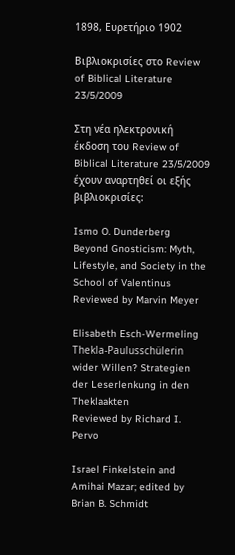1898, Ευρετήριο 1902

Βιβλιοκρισίες στο Review of Biblical Literature 23/5/2009

Στη νέα ηλεκτρονική έκδοση του Review of Biblical Literature 23/5/2009 έχουν αναρτηθεί οι εξής βιβλιοκρισίες:

Ismo O. Dunderberg
Beyond Gnosticism: Myth, Lifestyle, and Society in the School of Valentinus
Reviewed by Marvin Meyer

Elisabeth Esch-Wermeling
Thekla-Paulusschülerin wider Willen? Strategien der Leserlenkung in den Theklaakten
Reviewed by Richard I. Pervo

Israel Finkelstein and Amihai Mazar; edited by Brian B. Schmidt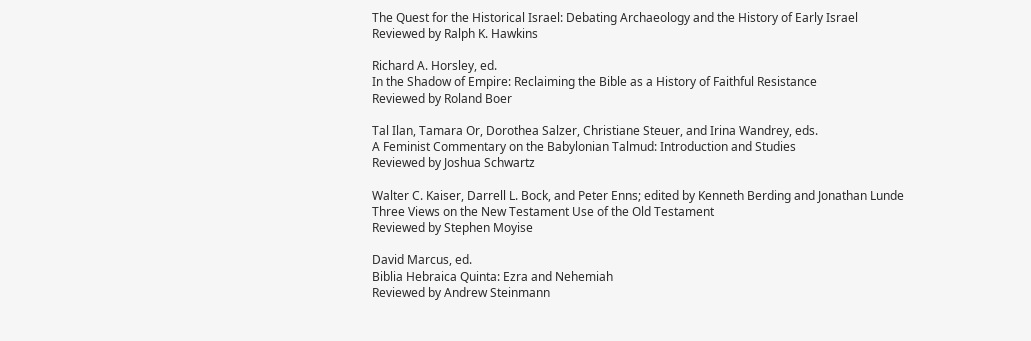The Quest for the Historical Israel: Debating Archaeology and the History of Early Israel
Reviewed by Ralph K. Hawkins

Richard A. Horsley, ed.
In the Shadow of Empire: Reclaiming the Bible as a History of Faithful Resistance
Reviewed by Roland Boer

Tal Ilan, Tamara Or, Dorothea Salzer, Christiane Steuer, and Irina Wandrey, eds.
A Feminist Commentary on the Babylonian Talmud: Introduction and Studies
Reviewed by Joshua Schwartz

Walter C. Kaiser, Darrell L. Bock, and Peter Enns; edited by Kenneth Berding and Jonathan Lunde
Three Views on the New Testament Use of the Old Testament
Reviewed by Stephen Moyise

David Marcus, ed.
Biblia Hebraica Quinta: Ezra and Nehemiah
Reviewed by Andrew Steinmann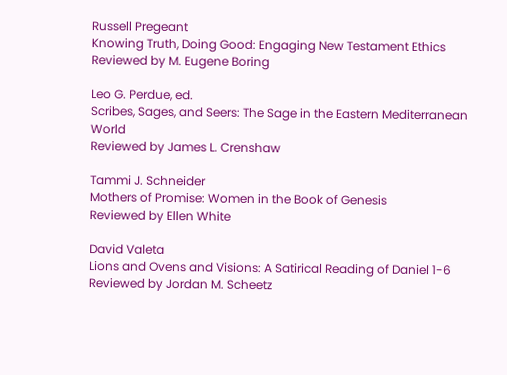Russell Pregeant
Knowing Truth, Doing Good: Engaging New Testament Ethics
Reviewed by M. Eugene Boring

Leo G. Perdue, ed.
Scribes, Sages, and Seers: The Sage in the Eastern Mediterranean World
Reviewed by James L. Crenshaw

Tammi J. Schneider
Mothers of Promise: Women in the Book of Genesis
Reviewed by Ellen White

David Valeta
Lions and Ovens and Visions: A Satirical Reading of Daniel 1-6
Reviewed by Jordan M. Scheetz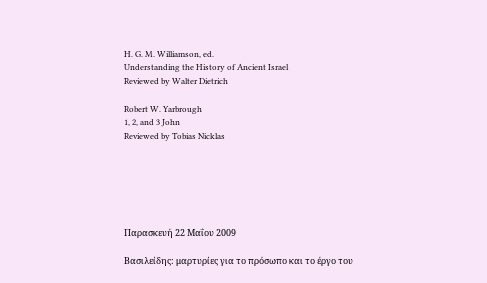H. G. M. Williamson, ed.
Understanding the History of Ancient Israel
Reviewed by Walter Dietrich

Robert W. Yarbrough
1, 2, and 3 John
Reviewed by Tobias Nicklas






Παρασκευή 22 Μαΐου 2009

Βασιλείδης: μαρτυρίες για το πρόσωπο και το έργο του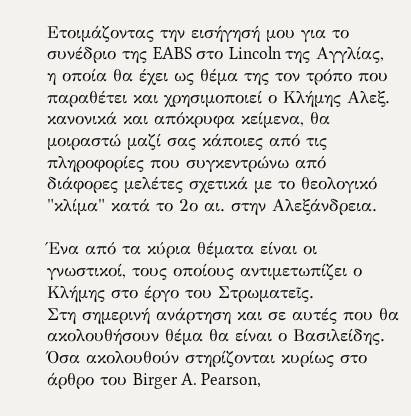Ετοιμάζοντας την εισήγησή μου για το συνέδριο της EABS στο Lincoln της Αγγλίας, η οποία θα έχει ως θέμα της τον τρόπο που παραθέτει και χρησιμοποιεί ο Κλήμης Αλεξ. κανονικά και απόκρυφα κείμενα, θα μοιραστώ μαζί σας κάποιες από τις πληροφορίες που συγκεντρώνω από διάφορες μελέτες σχετικά με το θεολογικό "κλίμα" κατά το 2ο αι. στην Αλεξάνδρεια.

Ένα από τα κύρια θέματα είναι οι γνωστικοί, τους οποίους αντιμετωπίζει ο Κλήμης στο έργο του Στρωματεῖς.
Στη σημερινή ανάρτηση και σε αυτές που θα ακολουθήσουν θέμα θα είναι ο Βασιλείδης. Όσα ακολουθούν στηρίζονται κυρίως στο άρθρο του Birger A. Pearson,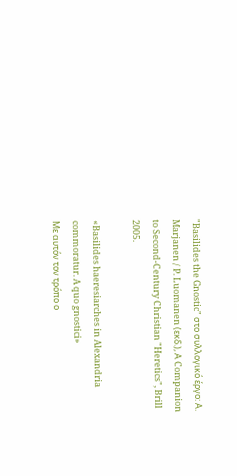"Basilides the Gnostic" στο συλλογικό έργο: Α. Marjanen / P. Luomanen (εκδ.), Α Companion to Second-Century Christian "Heretics", Brill 2005.

«Basilides haeresiarches in Alexandria commoratur. A quo gnostici»
Με αυτόν τον τρόπο ο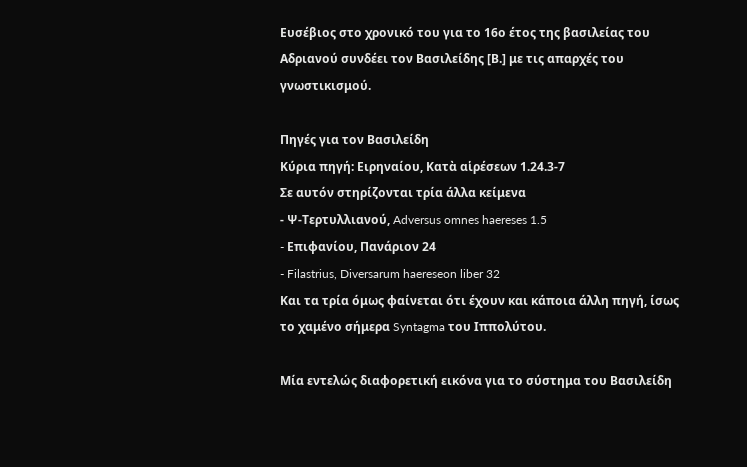Ευσέβιος στο χρονικό του για το 16ο έτος της βασιλείας του Αδριανού συνδέει τον Βασιλείδης [Β.] με τις απαρχές του γνωστικισμού.

Πηγές για τον Βασιλείδη
Κύρια πηγή: Ειρηναίου, Κατὰ αἱρέσεων 1.24.3-7
Σε αυτόν στηρίζονται τρία άλλα κείμενα
- Ψ-Τερτυλλιανού, Adversus omnes haereses 1.5
- Eπιφανίου, Πανάριον 24
- Filastrius, Diversarum haereseon liber 32
Και τα τρία όμως φαίνεται ότι έχουν και κάποια άλλη πηγή, ίσως το χαμένο σήμερα Syntagma του Ιππολύτου.

Μία εντελώς διαφορετική εικόνα για το σύστημα του Βασιλείδη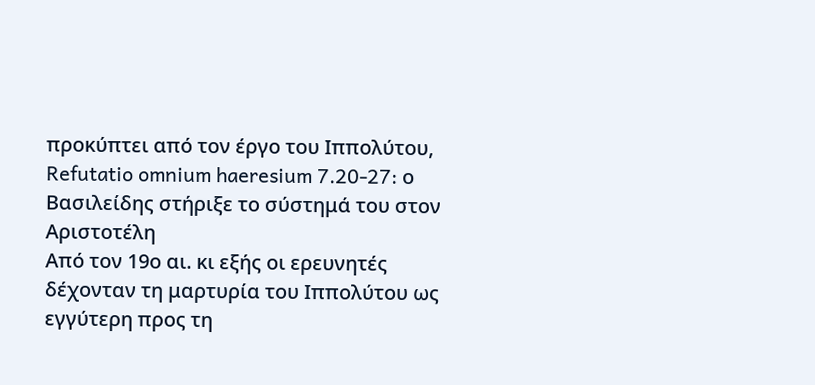προκύπτει από τον έργο του Ιππολύτου, Refutatio omnium haeresium 7.20-27: ο Βασιλείδης στήριξε το σύστημά του στον Αριστοτέλη
Από τον 19ο αι. κι εξής οι ερευνητές δέχονταν τη μαρτυρία του Ιππολύτου ως εγγύτερη προς τη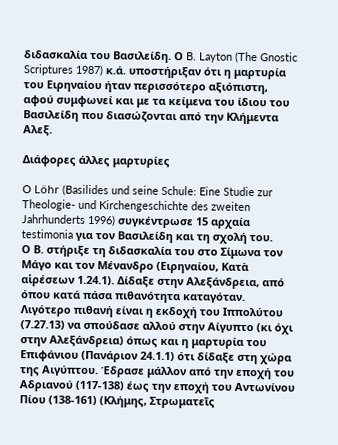διδασκαλία του Βασιλείδη. Ο B. Layton (The Gnostic Scriptures 1987) κ.ά. υποστήριξαν ότι η μαρτυρία του Ειρηναίου ήταν περισσότερο αξιόπιστη, αφού συμφωνεί και με τα κείμενα του ίδιου του Βασιλείδη που διασώζονται από την Κλήμεντα Αλεξ.

Διάφορες άλλες μαρτυρίες

O Löhr (Basilides und seine Schule: Eine Studie zur Theologie- und Kirchengeschichte des zweiten Jahrhunderts 1996) συγκέντρωσε 15 αρχαία testimonia για τον Βασιλείδη και τη σχολή του.
Ο Β. στήριξε τη διδασκαλία του στο Σίμωνα τον Μάγο και τον Μένανδρο (Ειρηναίου, Κατὰ αἱρέσεων 1.24.1). Δίδαξε στην Αλεξάνδρεια, από όπου κατά πάσα πιθανότητα καταγόταν. Λιγότερο πιθανή είναι η εκδοχή του Ιππολύτου (7.27.13) να σπούδασε αλλού στην Αίγυπτο (κι όχι στην Αλεξάνδρεια) όπως και η μαρτυρία του Επιφάνιου (Πανάριον 24.1.1) ότι δίδαξε στη χώρα της Αιγύπτου. Έδρασε μάλλον από την εποχή του Αδριανού (117-138) έως την εποχή του Αντωνίνου Πίου (138-161) (Κλήμης, Στρωματεῖς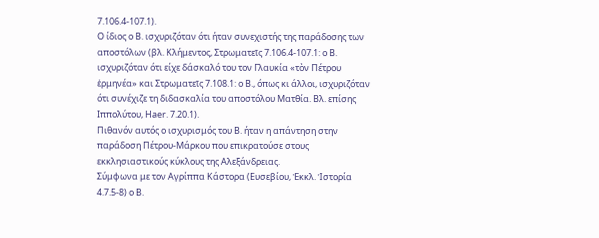7.106.4-107.1).
Ο ίδιος ο Β. ισχυριζόταν ότι ήταν συνεχιστής της παράδοσης των αποστόλων (βλ. Κλήμεντος, Στρωματεῖς 7.106.4-107.1: ο Β. ισχυριζόταν ότι είχε δάσκαλό του τον Γλαυκία «τὸν Πέτρου ἑρμηνέα» και Στρωματεῖς 7.108.1: ο Β., όπως κι άλλοι, ισχυριζόταν ότι συνέχιζε τη διδασκαλία του αποστόλου Ματθία. Βλ. επίσης Ιππολύτου, Haer. 7.20.1).
Πιθανόν αυτός ο ισχυρισμός του Β. ήταν η απάντηση στην παράδοση Πέτρου-Μάρκου που επικρατούσε στους εκκλησιαστικούς κύκλους της Αλεξάνδρειας.
Σύμφωνα με τον Αγρίππα Κάστορα (Ευσεβίου, Ἐκκλ. Ἱστορία 4.7.5-8) ο Β.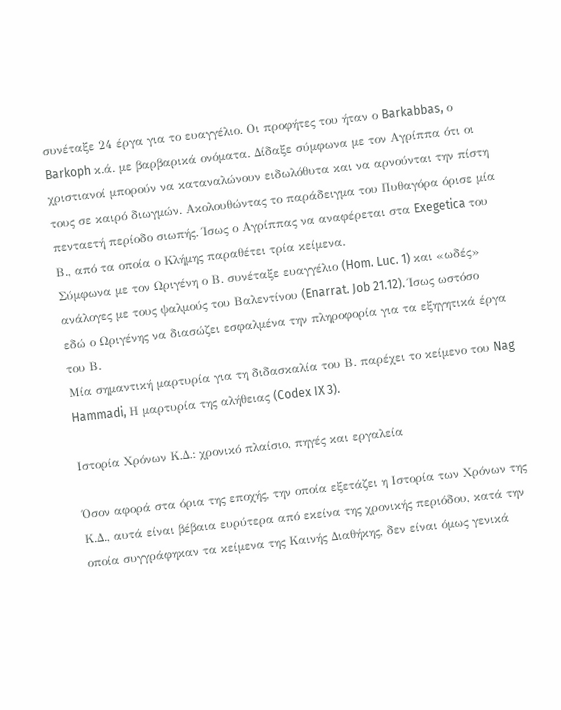συνέταξε 24 έργα για το ευαγγέλιο. Οι προφήτες του ήταν ο Barkabbas, ο Barkoph κ.ά. με βαρβαρικά ονόματα. Δίδαξε σύμφωνα με τον Αγρίππα ότι οι χριστιανοί μπορούν να καταναλώνουν ειδωλόθυτα και να αρνούνται την πίστη τους σε καιρό διωγμών. Ακολουθώντας το παράδειγμα του Πυθαγόρα όρισε μία πενταετή περίοδο σιωπής. Ίσως ο Αγρίππας να αναφέρεται στα Exegetica του Β., από τα οποία ο Κλήμης παραθέτει τρία κείμενα.
Σύμφωνα με τον Ωριγένη ο Β. συνέταξε ευαγγέλιο (Hom. Luc. 1) και «ωδές» ανάλογες με τους ψαλμούς του Βαλεντίνου (Enarrat. Job 21.12). Ίσως ωστόσο εδώ ο Ωριγένης να διασώζει εσφαλμένα την πληροφορία για τα εξηγητικά έργα του Β.
Μία σημαντική μαρτυρία για τη διδασκαλία του Β. παρέχει το κείμενο του Nag Hammadi, Η μαρτυρία της αλήθειας (Codex IX 3).

Ιστορία Χρόνων Κ.Δ.: χρονικό πλαίσιο, πηγές και εργαλεία

Όσον αφορά στα όρια της εποχής, την οποία εξετάζει η Ιστορία των Χρόνων της Κ.Δ., αυτά είναι βέβαια ευρύτερα από εκείνα της χρονικής περιόδου, κατά την οποία συγγράφηκαν τα κείμενα της Καινής Διαθήκης, δεν είναι όμως γενικά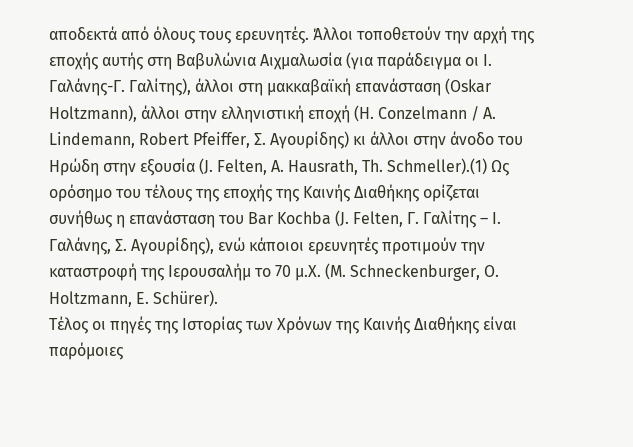αποδεκτά από όλους τους ερευνητές. Άλλοι τοποθετούν την αρχή της εποχής αυτής στη Βαβυλώνια Αιχμαλωσία (για παράδειγμα οι Ι. Γαλάνης-Γ. Γαλίτης), άλλοι στη μακκαβαϊκή επανάσταση (Oskar Holtzmann), άλλοι στην ελληνιστική εποχή (H. Conzelmann / A. Lindemann, Robert Pfeiffer, Σ. Αγουρίδης) κι άλλοι στην άνοδο του Ηρώδη στην εξουσία (J. Felten, A. Hausrath, Th. Schmeller).(1) Ως ορόσημο του τέλους της εποχής της Καινής Διαθήκης ορίζεται συνήθως η επανάσταση του Bar Kochba (J. Felten, Γ. Γαλίτης – Ι. Γαλάνης, Σ. Αγουρίδης), ενώ κάποιοι ερευνητές προτιμούν την καταστροφή της Ιερουσαλήμ το 70 μ.Χ. (M. Schneckenburger, O. Holtzmann, E. Schürer).
Τέλος οι πηγές της Ιστορίας των Χρόνων της Καινής Διαθήκης είναι παρόμοιες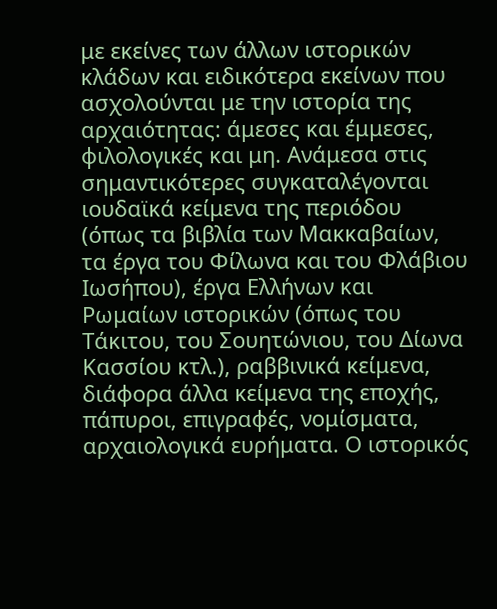με εκείνες των άλλων ιστορικών κλάδων και ειδικότερα εκείνων που ασχολούνται με την ιστορία της αρχαιότητας: άμεσες και έμμεσες, φιλολογικές και μη. Ανάμεσα στις σημαντικότερες συγκαταλέγονται ιουδαϊκά κείμενα της περιόδου (όπως τα βιβλία των Μακκαβαίων, τα έργα του Φίλωνα και του Φλάβιου Ιωσήπου), έργα Ελλήνων και Ρωμαίων ιστορικών (όπως του Τάκιτου, του Σουητώνιου, του Δίωνα Κασσίου κτλ.), ραββινικά κείμενα, διάφορα άλλα κείμενα της εποχής, πάπυροι, επιγραφές, νομίσματα, αρχαιολογικά ευρήματα. Ο ιστορικός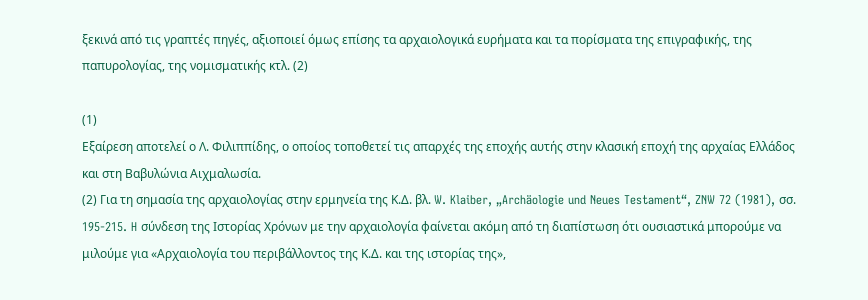ξεκινά από τις γραπτές πηγές, αξιοποιεί όμως επίσης τα αρχαιολογικά ευρήματα και τα πορίσματα της επιγραφικής, της παπυρολογίας, της νομισματικής κτλ. (2)

(1)
Εξαίρεση αποτελεί ο Λ. Φιλιππίδης, ο οποίος τοποθετεί τις απαρχές της εποχής αυτής στην κλασική εποχή της αρχαίας Ελλάδος και στη Βαβυλώνια Αιχμαλωσία.
(2) Για τη σημασία της αρχαιολογίας στην ερμηνεία της Κ.Δ. βλ. W. Klaiber, „Archäologie und Neues Testament“, ZNW 72 (1981), σσ. 195-215. H σύνδεση της Ιστορίας Χρόνων με την αρχαιολογία φαίνεται ακόμη από τη διαπίστωση ότι ουσιαστικά μπορούμε να μιλούμε για «Αρχαιολογία του περιβάλλοντος της Κ.Δ. και της ιστορίας της»,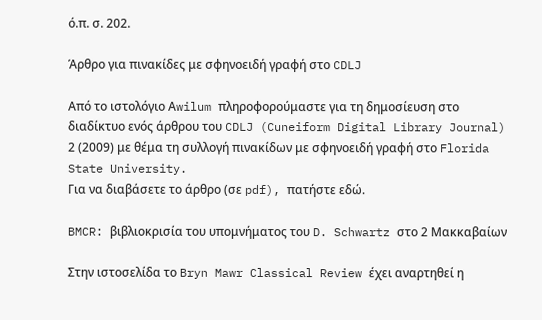ό.π. σ. 202.

Άρθρο για πινακίδες με σφηνοειδή γραφή στο CDLJ

Από το ιστολόγιο Αwilum πληροφορούμαστε για τη δημοσίευση στο διαδίκτυο ενός άρθρου του CDLJ (Cuneiform Digital Library Journal) 2 (2009) με θέμα τη συλλογή πινακίδων με σφηνοειδή γραφή στο Florida State University.
Για να διαβάσετε το άρθρο (σε pdf), πατήστε εδώ.

BMCR: βιβλιοκρισία του υπομνήματος του D. Schwartz στο 2 Μακκαβαίων

Στην ιστοσελίδα το Bryn Mawr Classical Review έχει αναρτηθεί η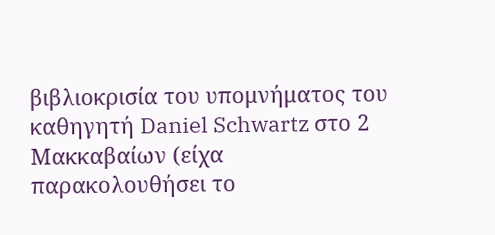βιβλιοκρισία του υπομνήματος του καθηγητή Daniel Schwartz στο 2 Μακκαβαίων (είχα παρακολουθήσει το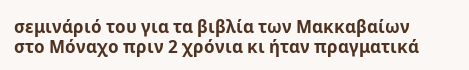σεμινάριό του για τα βιβλία των Μακκαβαίων στο Μόναχο πριν 2 χρόνια κι ήταν πραγματικά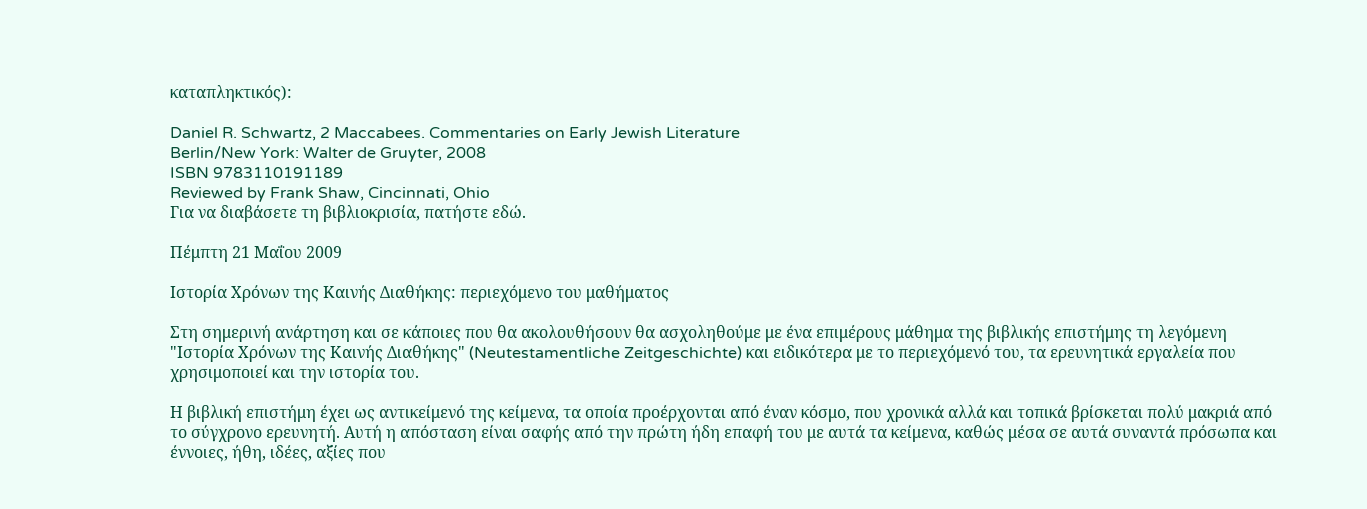καταπληκτικός):

Daniel R. Schwartz, 2 Maccabees. Commentaries on Early Jewish Literature
Berlin/New York: Walter de Gruyter, 2008
ISBN 9783110191189
Reviewed by Frank Shaw, Cincinnati, Ohio
Για να διαβάσετε τη βιβλιοκρισία, πατήστε εδώ.

Πέμπτη 21 Μαΐου 2009

Ιστορία Χρόνων της Καινής Διαθήκης: περιεχόμενο του μαθήματος

Στη σημερινή ανάρτηση και σε κάποιες που θα ακολουθήσουν θα ασχοληθούμε με ένα επιμέρους μάθημα της βιβλικής επιστήμης τη λεγόμενη "Ιστορία Χρόνων της Καινής Διαθήκης" (Neutestamentliche Zeitgeschichte) και ειδικότερα με το περιεχόμενό του, τα ερευνητικά εργαλεία που χρησιμοποιεί και την ιστορία του.

Η βιβλική επιστήμη έχει ως αντικείμενό της κείμενα, τα οποία προέρχονται από έναν κόσμο, που χρονικά αλλά και τοπικά βρίσκεται πολύ μακριά από το σύγχρονο ερευνητή. Αυτή η απόσταση είναι σαφής από την πρώτη ήδη επαφή του με αυτά τα κείμενα, καθώς μέσα σε αυτά συναντά πρόσωπα και έννοιες, ήθη, ιδέες, αξίες που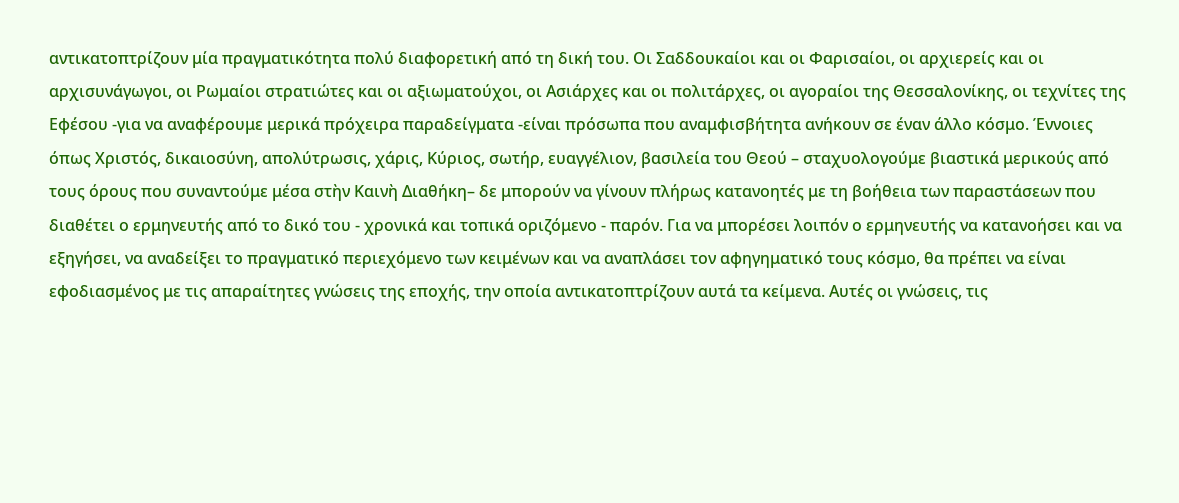αντικατοπτρίζουν μία πραγματικότητα πολύ διαφορετική από τη δική του. Οι Σαδδουκαίοι και οι Φαρισαίοι, οι αρχιερείς και οι αρχισυνάγωγοι, οι Ρωμαίοι στρατιώτες και οι αξιωματούχοι, οι Ασιάρχες και οι πολιτάρχες, οι αγοραίοι της Θεσσαλονίκης, οι τεχνίτες της Εφέσου -για να αναφέρουμε μερικά πρόχειρα παραδείγματα -είναι πρόσωπα που αναμφισβήτητα ανήκουν σε έναν άλλο κόσμο. Έννοιες όπως Χριστός, δικαιοσύνη, απολύτρωσις, χάρις, Κύριος, σωτήρ, ευαγγέλιον, βασιλεία του Θεού – σταχυολογούμε βιαστικά μερικούς από τους όρους που συναντούμε μέσα στὴν Καινὴ Διαθήκη– δε μπορούν να γίνουν πλήρως κατανοητές με τη βοήθεια των παραστάσεων που διαθέτει ο ερμηνευτής από το δικό του - χρονικά και τοπικά οριζόμενο - παρόν. Για να μπορέσει λοιπόν ο ερμηνευτής να κατανοήσει και να εξηγήσει, να αναδείξει το πραγματικό περιεχόμενο των κειμένων και να αναπλάσει τον αφηγηματικό τους κόσμο, θα πρέπει να είναι εφοδιασμένος με τις απαραίτητες γνώσεις της εποχής, την οποία αντικατοπτρίζουν αυτά τα κείμενα. Αυτές οι γνώσεις, τις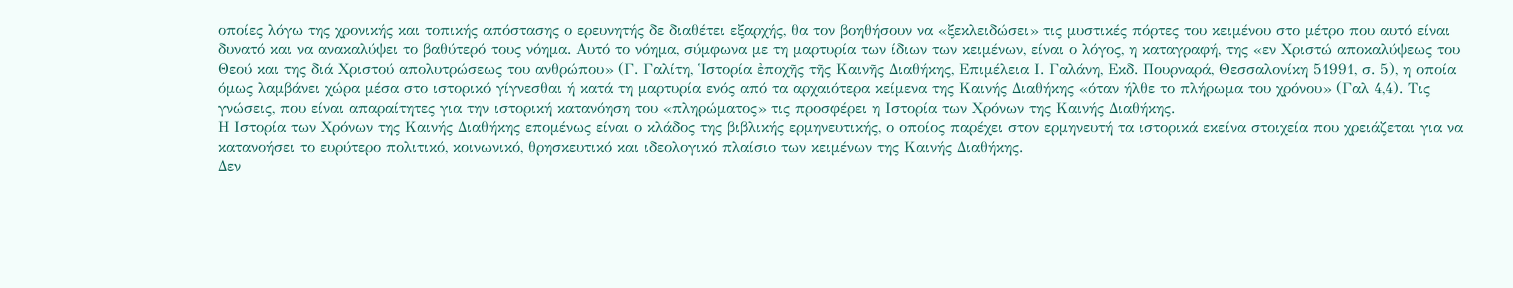οποίες λόγω της χρονικής και τοπικής απόστασης ο ερευνητής δε διαθέτει εξαρχής, θα τον βοηθήσουν να «ξεκλειδώσει» τις μυστικές πόρτες του κειμένου στο μέτρο που αυτό είναι δυνατό και να ανακαλύψει το βαθύτερό τους νόημα. Αυτό το νόημα, σύμφωνα με τη μαρτυρία των ίδιων των κειμένων, είναι ο λόγος, η καταγραφή, της «εν Χριστώ αποκαλύψεως του Θεού και της διά Χριστού απολυτρώσεως του ανθρώπου» (Γ. Γαλίτη, Ἱστορία ἐποχῆς τῆς Καινῆς Διαθήκης, Επιμέλεια Ι. Γαλάνη, Εκδ. Πουρναρά, Θεσσαλονίκη 51991, σ. 5), η οποία όμως λαμβάνει χώρα μέσα στο ιστορικό γίγνεσθαι ή κατά τη μαρτυρία ενός από τα αρχαιότερα κείμενα της Καινής Διαθήκης «όταν ήλθε το πλήρωμα του χρόνου» (Γαλ 4,4). Τις γνώσεις, που είναι απαραίτητες για την ιστορική κατανόηση του «πληρώματος» τις προσφέρει η Ιστορία των Χρόνων της Καινής Διαθήκης.
Η Ιστορία των Χρόνων της Καινής Διαθήκης επομένως είναι ο κλάδος της βιβλικής ερμηνευτικής, ο οποίος παρέχει στον ερμηνευτή τα ιστορικά εκείνα στοιχεία που χρειάζεται για να κατανοήσει το ευρύτερο πολιτικό, κοινωνικό, θρησκευτικό και ιδεολογικό πλαίσιο των κειμένων της Καινής Διαθήκης.
Δεν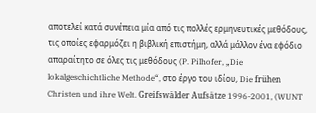αποτελεί κατά συνέπεια μία από τις πολλές ερμηνευτικές μεθόδους, τις οποίες εφαρμόζει η βιβλική επιστήμη, αλλά μάλλον ένα εφόδιο απαραίτητο σε όλες τις μεθόδους (P. Pilhofer, „Die lokalgeschichtliche Methode“, στο έργο του ιδίου, Die frühen Christen und ihre Welt. Greifswälder Aufsätze 1996-2001, (WUNT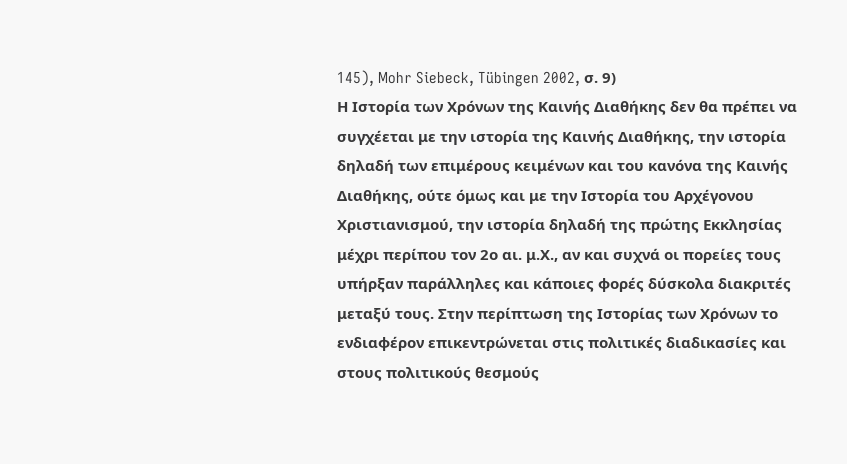145), Mohr Siebeck, Tübingen 2002, σ. 9)
Η Ιστορία των Χρόνων της Καινής Διαθήκης δεν θα πρέπει να συγχέεται με την ιστορία της Καινής Διαθήκης, την ιστορία δηλαδή των επιμέρους κειμένων και του κανόνα της Καινής Διαθήκης, ούτε όμως και με την Ιστορία του Αρχέγονου Χριστιανισμού, την ιστορία δηλαδή της πρώτης Εκκλησίας μέχρι περίπου τον 2ο αι. μ.Χ., αν και συχνά οι πορείες τους υπήρξαν παράλληλες και κάποιες φορές δύσκολα διακριτές μεταξύ τους. Στην περίπτωση της Ιστορίας των Χρόνων το ενδιαφέρον επικεντρώνεται στις πολιτικές διαδικασίες και στους πολιτικούς θεσμούς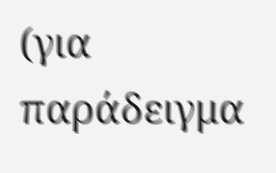(για παράδειγμα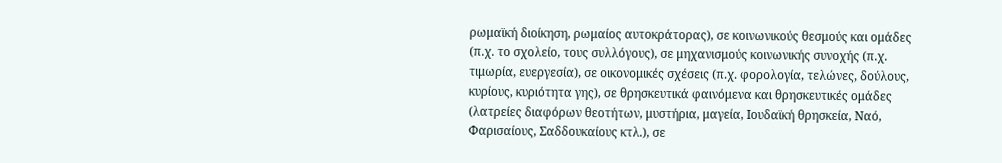ρωμαϊκή διοίκηση, ρωμαίος αυτοκράτορας), σε κοινωνικούς θεσμούς και ομάδες (π.χ. το σχολείο, τους συλλόγους), σε μηχανισμούς κοινωνικής συνοχής (π.χ. τιμωρία, ευεργεσία), σε οικονομικές σχέσεις (π.χ. φορολογία, τελώνες, δούλους, κυρίους, κυριότητα γης), σε θρησκευτικά φαινόμενα και θρησκευτικές ομάδες (λατρείες διαφόρων θεοτήτων, μυστήρια, μαγεία, Ιουδαϊκή θρησκεία, Ναό, Φαρισαίους, Σαδδουκαίους κτλ.), σε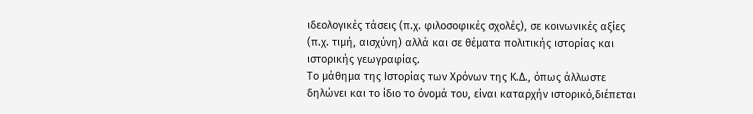ιδεολογικές τάσεις (π.χ. φιλοσοφικές σχολές), σε κοινωνικές αξίες (π.χ. τιμή, αισχύνη) αλλά και σε θέματα πολιτικής ιστορίας και ιστορικής γεωγραφίας.
Το μάθημα της Ιστορίας των Χρόνων της Κ.Δ., όπως άλλωστε δηλώνει και το ίδιο το όνομά του, είναι καταρχήν ιστορικό,διέπεται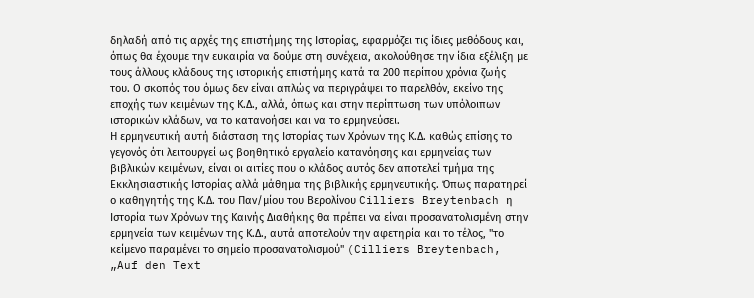δηλαδή από τις αρχές της επιστήμης της Ιστορίας, εφαρμόζει τις ίδιες μεθόδους και, όπως θα έχουμε την ευκαιρία να δούμε στη συνέχεια, ακολούθησε την ίδια εξέλιξη με τους άλλους κλάδους της ιστορικής επιστήμης κατά τα 200 περίπου χρόνια ζωής του. Ο σκοπός του όμως δεν είναι απλώς να περιγράψει το παρελθόν, εκείνο της εποχής των κειμένων της Κ.Δ., αλλά, όπως και στην περίπτωση των υπόλοιπων ιστορικών κλάδων, να το κατανοήσει και να το ερμηνεύσει.
Η ερμηνευτική αυτή διάσταση της Ιστορίας των Χρόνων της Κ.Δ. καθώς επίσης το γεγονός ότι λειτουργεί ως βοηθητικό εργαλείο κατανόησης και ερμηνείας των βιβλικών κειμένων, είναι οι αιτίες που ο κλάδος αυτός δεν αποτελεί τμήμα της Εκκλησιαστικής Ιστορίας αλλά μάθημα της βιβλικής ερμηνευτικής. Όπως παρατηρεί ο καθηγητής της Κ.Δ. του Παν/μίου του Βερολίνου Cilliers Breytenbach η Ιστορία των Χρόνων της Καινής Διαθήκης θα πρέπει να είναι προσανατολισμένη στην ερμηνεία των κειμένων της Κ.Δ., αυτά αποτελούν την αφετηρία και το τέλος, "το κείμενο παραμένει το σημείο προσανατολισμού" (Cilliers Breytenbach, „Auf den Text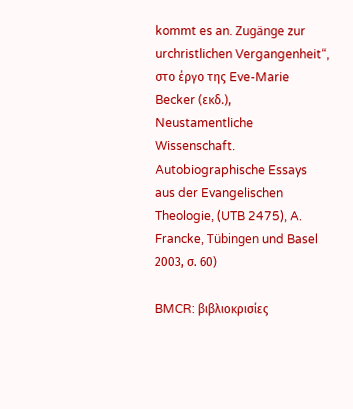kommt es an. Zugänge zur urchristlichen Vergangenheit“, στο έργο της Eve-Marie Becker (εκδ.), Neustamentliche Wissenschaft. Autobiographische Essays aus der Evangelischen Theologie, (UTB 2475), A. Francke, Tübingen und Basel 2003, σ. 60)

BMCR: βιβλιοκρισίες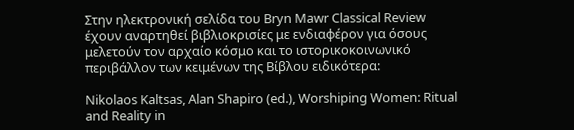Στην ηλεκτρονική σελίδα του Bryn Mawr Classical Review έχουν αναρτηθεί βιβλιοκρισίες με ενδιαφέρον για όσους μελετούν τον αρχαίο κόσμο και το ιστορικοκοινωνικό περιβάλλον των κειμένων της Βίβλου ειδικότερα:

Nikolaos Kaltsas, Alan Shapiro (ed.), Worshiping Women: Ritual and Reality in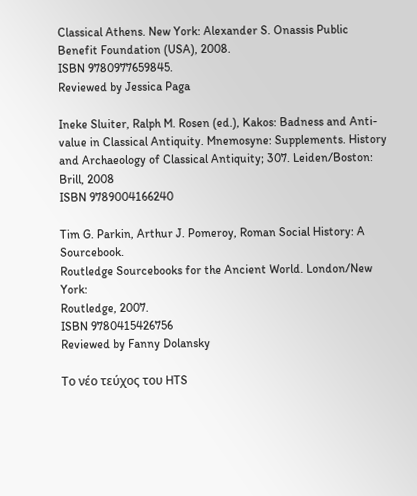Classical Athens. New York: Alexander S. Onassis Public Benefit Foundation (USA), 2008.
ISBN 9780977659845.
Reviewed by Jessica Paga

Ineke Sluiter, Ralph M. Rosen (ed.), Kakos: Badness and Anti-value in Classical Antiquity. Mnemosyne: Supplements. History and Archaeology of Classical Antiquity; 307. Leiden/Boston: Brill, 2008
ISBN 9789004166240

Tim G. Parkin, Arthur J. Pomeroy, Roman Social History: A Sourcebook.
Routledge Sourcebooks for the Ancient World. London/New York:
Routledge, 2007.
ISBN 9780415426756
Reviewed by Fanny Dolansky

Το νέο τεύχος του HTS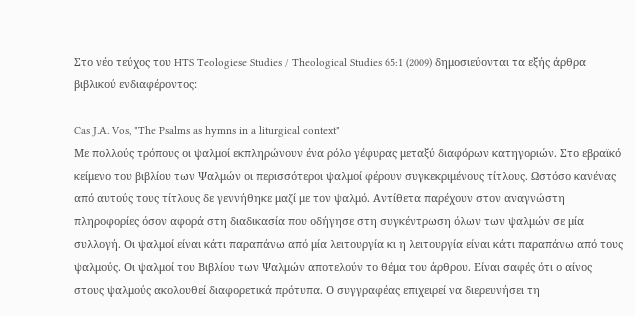Στο νέο τεύχος του HTS Teologiese Studies / Theological Studies 65:1 (2009) δημοσιεύονται τα εξής άρθρα βιβλικού ενδιαφέροντος:

Cas J.A. Vos, "The Psalms as hymns in a liturgical context"
Mε πολλούς τρόπους οι ψαλμοί εκπληρώνουν ένα ρόλο γέφυρας μεταξύ διαφόρων κατηγοριών. Στο εβραϊκό κείμενο του βιβλίου των Ψαλμών οι περισσότεροι ψαλμοί φέρουν συγκεκριμένους τίτλους. Ωστόσο κανένας από αυτούς τους τίτλους δε γεννήθηκε μαζί με τον ψαλμό. Αντίθετα παρέχουν στον αναγνώστη πληροφορίες όσον αφορά στη διαδικασία που οδήγησε στη συγκέντρωση όλων των ψαλμών σε μία συλλογή. Οι ψαλμοί είναι κάτι παραπάνω από μία λειτουργία κι η λειτουργία είναι κάτι παραπάνω από τους ψαλμούς. Οι ψαλμοί του Βιβλίου των Ψαλμών αποτελούν το θέμα του άρθρου. Είναι σαφές ότι ο αίνος στους ψαλμούς ακολουθεί διαφορετικά πρότυπα. Ο συγγραφέας επιχειρεί να διερευνήσει τη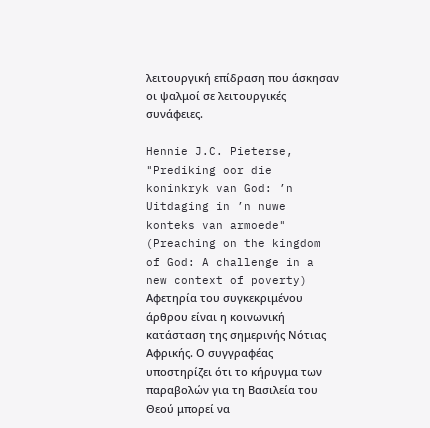λειτουργική επίδραση που άσκησαν οι ψαλμοί σε λειτουργικές συνάφειες.

Hennie J.C. Pieterse, "Prediking oor die koninkryk van God: ’n Uitdaging in ’n nuwe konteks van armoede" (Preaching on the kingdom of God: A challenge in a new context of poverty)
Aφετηρία του συγκεκριμένου άρθρου είναι η κοινωνική κατάσταση της σημερινής Νότιας Αφρικής. Ο συγγραφέας υποστηρίζει ότι το κήρυγμα των παραβολών για τη Βασιλεία του Θεού μπορεί να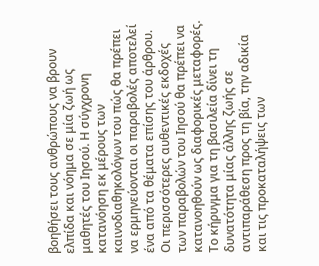βοηθήσει τους ανθρώπους να βρουν ελπίδα και νόημα σε μία ζωή ως μαθητές του Ιησού. Η σύγχρονη κατανόηση εκ μέρους των καινοδιαθηκολόγων του πώς θα πρέπει να ερμηνεύονται οι παραβολές αποτελεί ένα από τα θέματα επίσης του άρθρου. Οι περισσότερες αυθεντικές εκδοχές των παραβολών του Ιησού θα πρέπει να κατανοηθούν ως διαφορικές μεταφορές. Το κήρυγμα για τη βασιλεία δίνει τη δυνατότητα μίας άλλης ζωής σε αντιπαράθεση προς τη βία, την αδικία και τις προκαταλήψεις των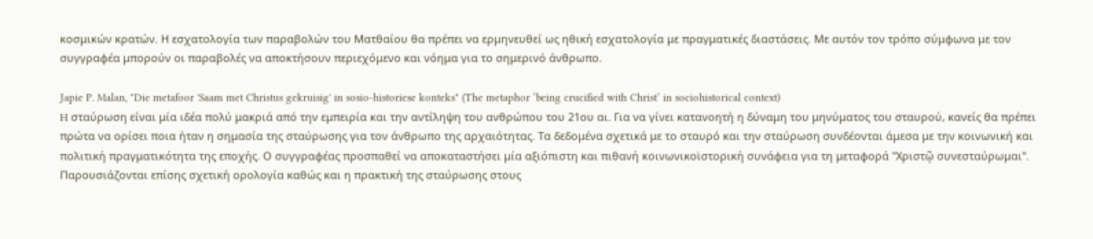κοσμικών κρατών. Η εσχατολογία των παραβολών του Ματθαίου θα πρέπει να ερμηνευθεί ως ηθική εσχατολογία με πραγματικές διαστάσεις. Με αυτόν τον τρόπο σύμφωνα με τον συγγραφέα μπορούν οι παραβολές να αποκτήσουν περιεχόμενο και νόημα για το σημερινό άνθρωπο.

Japie P. Malan, "Die metafoor 'Saam met Christus gekruisig' in sosio-historiese konteks" (The metaphor ‘being crucified with Christ’ in sociohistorical context)
H σταύρωση είναι μία ιδέα πολύ μακριά από την εμπειρία και την αντίληψη του ανθρώπου του 21ου αι. Για να γίνει κατανοητή η δύναμη του μηνύματος του σταυρού, κανείς θα πρέπει πρώτα να ορίσει ποια ήταν η σημασία της σταύρωσης για τον άνθρωπο της αρχαιότητας. Τα δεδομένα σχετικά με το σταυρό και την σταύρωση συνδέονται άμεσα με την κοινωνική και πολιτική πραγματικότητα της εποχής. Ο συγγραφέας προσπαθεί να αποκαταστήσει μία αξιόπιστη και πιθανή κοινωνικοϊστορική συνάφεια για τη μεταφορά "Χριστῷ συνεσταύρωμαι". Παρουσιάζονται επίσης σχετική ορολογία καθώς και η πρακτική της σταύρωσης στους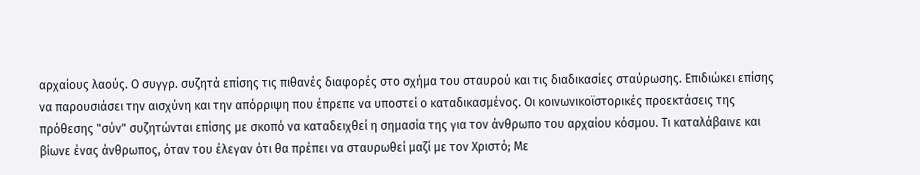αρχαίους λαούς. Ο συγγρ. συζητά επίσης τις πιθανές διαφορές στο σχήμα του σταυρού και τις διαδικασίες σταύρωσης. Επιδιώκει επίσης να παρουσιάσει την αισχύνη και την απόρριψη που έπρεπε να υποστεί ο καταδικασμένος. Οι κοινωνικοϊστορικές προεκτάσεις της πρόθεσης "σύν" συζητώνται επίσης με σκοπό να καταδειχθεί η σημασία της για τον άνθρωπο του αρχαίου κόσμου. Τι καταλάβαινε και βίωνε ένας άνθρωπος, όταν του έλεγαν ότι θα πρέπει να σταυρωθεί μαζί με τον Χριστό; Με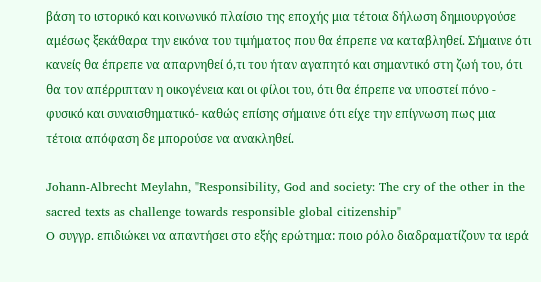βάση το ιστορικό και κοινωνικό πλαίσιο της εποχής μια τέτοια δήλωση δημιουργούσε αμέσως ξεκάθαρα την εικόνα του τιμήματος που θα έπρεπε να καταβληθεί. Σήμαινε ότι κανείς θα έπρεπε να απαρνηθεί ό,τι του ήταν αγαπητό και σημαντικό στη ζωή του, ότι θα τον απέρριπταν η οικογένεια και οι φίλοι του, ότι θα έπρεπε να υποστεί πόνο - φυσικό και συναισθηματικό- καθώς επίσης σήμαινε ότι είχε την επίγνωση πως μια τέτοια απόφαση δε μπορούσε να ανακληθεί.

Johann-Albrecht Meylahn, "Responsibility, God and society: The cry of the other in the sacred texts as challenge towards responsible global citizenship"
O συγγρ. επιδιώκει να απαντήσει στο εξής ερώτημα: ποιο ρόλο διαδραματίζουν τα ιερά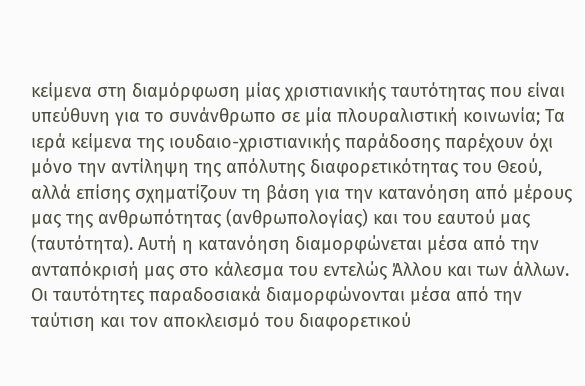κείμενα στη διαμόρφωση μίας χριστιανικής ταυτότητας που είναι υπεύθυνη για το συνάνθρωπο σε μία πλουραλιστική κοινωνία; Τα ιερά κείμενα της ιουδαιο-χριστιανικής παράδοσης παρέχουν όχι μόνο την αντίληψη της απόλυτης διαφορετικότητας του Θεού, αλλά επίσης σχηματίζουν τη βάση για την κατανόηση από μέρους μας της ανθρωπότητας (ανθρωπολογίας) και του εαυτού μας (ταυτότητα). Αυτή η κατανόηση διαμορφώνεται μέσα από την ανταπόκρισή μας στο κάλεσμα του εντελώς Άλλου και των άλλων. Οι ταυτότητες παραδοσιακά διαμορφώνονται μέσα από την ταύτιση και τον αποκλεισμό του διαφορετικού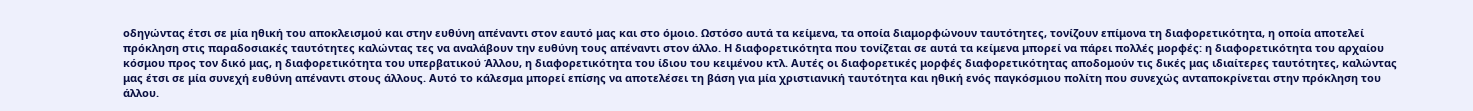οδηγώντας έτσι σε μία ηθική του αποκλεισμού και στην ευθύνη απέναντι στον εαυτό μας και στο όμοιο. Ωστόσο αυτά τα κείμενα, τα οποία διαμορφώνουν ταυτότητες, τονίζουν επίμονα τη διαφορετικότητα, η οποία αποτελεί πρόκληση στις παραδοσιακές ταυτότητες καλώντας τες να αναλάβουν την ευθύνη τους απέναντι στον άλλο. Η διαφορετικότητα που τονίζεται σε αυτά τα κείμενα μπορεί να πάρει πολλές μορφές: η διαφορετικότητα του αρχαίου κόσμου προς τον δικό μας, η διαφορετικότητα του υπερβατικού Άλλου, η διαφορετικότητα του ίδιου του κειμένου κτλ. Αυτές οι διαφορετικές μορφές διαφορετικότητας αποδομούν τις δικές μας ιδιαίτερες ταυτότητες, καλώντας μας έτσι σε μία συνεχή ευθύνη απέναντι στους άλλους. Αυτό το κάλεσμα μπορεί επίσης να αποτελέσει τη βάση για μία χριστιανική ταυτότητα και ηθική ενός παγκόσμιου πολίτη που συνεχώς ανταποκρίνεται στην πρόκληση του άλλου.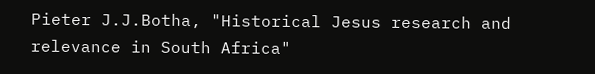Pieter J.J.Botha, "Historical Jesus research and relevance in South Africa"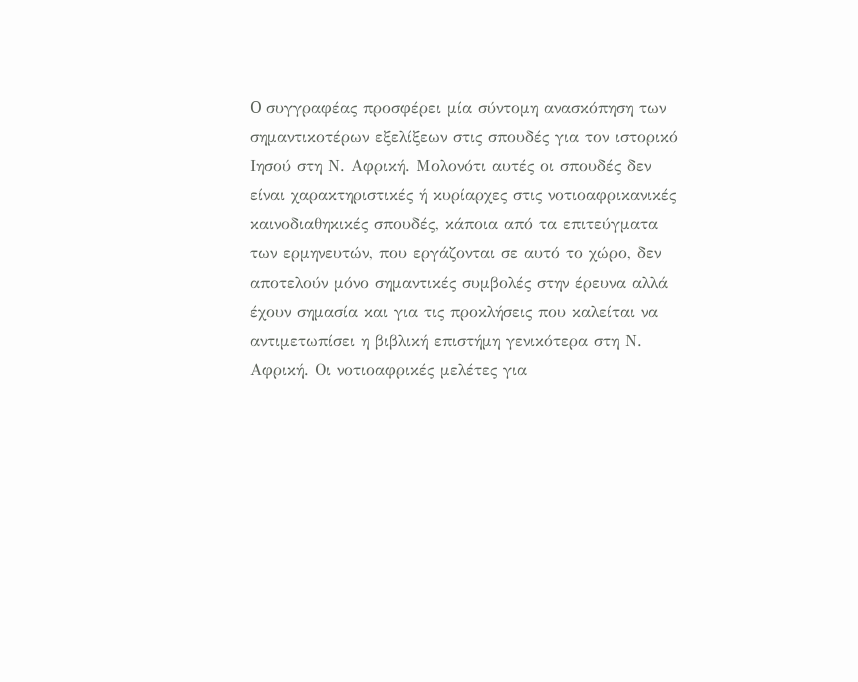O συγγραφέας προσφέρει μία σύντομη ανασκόπηση των σημαντικοτέρων εξελίξεων στις σπουδές για τον ιστορικό Ιησού στη Ν. Αφρική. Μολονότι αυτές οι σπουδές δεν είναι χαρακτηριστικές ή κυρίαρχες στις νοτιοαφρικανικές καινοδιαθηκικές σπουδές, κάποια από τα επιτεύγματα των ερμηνευτών, που εργάζονται σε αυτό το χώρο, δεν αποτελούν μόνο σημαντικές συμβολές στην έρευνα αλλά έχουν σημασία και για τις προκλήσεις που καλείται να αντιμετωπίσει η βιβλική επιστήμη γενικότερα στη Ν. Αφρική. Οι νοτιοαφρικές μελέτες για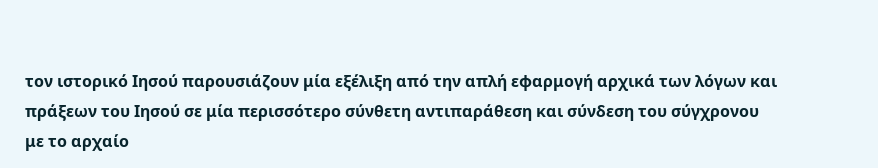τον ιστορικό Ιησού παρουσιάζουν μία εξέλιξη από την απλή εφαρμογή αρχικά των λόγων και πράξεων του Ιησού σε μία περισσότερο σύνθετη αντιπαράθεση και σύνδεση του σύγχρονου με το αρχαίο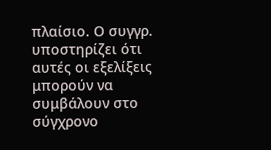πλαίσιο. Ο συγγρ. υποστηρίζει ότι αυτές οι εξελίξεις μπορούν να συμβάλουν στο σύγχρονο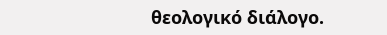θεολογικό διάλογο.